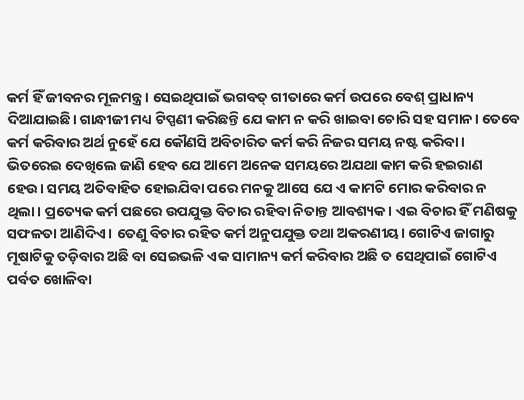କର୍ମ ହିଁ ଜୀବନର ମୂଳମନ୍ତ୍ର। ସେଇଥିପାଇଁ ଭଗବତ୍ ଗୀତାରେ କର୍ମ ଉପରେ ବେଶ୍ ପ୍ରାଧାନ୍ୟ ଦିଆଯାଇଛି। ଗାନ୍ଧୀଜୀ ମଧ୍ୟ ଟିପ୍ପଣୀ କରିଛନ୍ତି ଯେ କାମ ନ କରି ଖାଇବା ଚୋରି ସହ ସମାନ। ତେବେ କର୍ମ କରିବାର ଅର୍ଥ ନୁହେଁ ଯେ କୌଣସି ଅବିଚାରିତ କର୍ମ କରି ନିଜର ସମୟ ନଷ୍ଟ କରିବା। ଭିତରେଇ ଦେଖିଲେ ଜାଣି ହେବ ଯେ ଆମେ ଅନେକ ସମୟରେ ଅଯଥା କାମ କରି ହଇରାଣ ହେଉ। ସମୟ ଅତିବାହିତ ହୋଇଯିବା ପରେ ମନକୁ ଆସେ ଯେ ଏ କାମଟି ମୋର କରିବାର ନ ଥିଲା। ପ୍ରତ୍ୟେକ କର୍ମ ପଛରେ ଉପଯୁକ୍ତ ବିଚାର ରହିବା ନିତାନ୍ତ ଆବଶ୍ୟକ। ଏଇ ବିଚାର ହିଁ ମଣିଷକୁ ସଫଳତା ଆଣିଦିଏ। ତେଣୁ ବିଚାର ରହିତ କର୍ମ ଅନୁପଯୁକ୍ତ ତଥା ଅକରଣୀୟ। ଗୋଟିଏ ଜାଗାରୁ ମୂଷାଟିକୁ ତଡ଼ିବାର ଅଛି ବା ସେଇଭଳି ଏକ ସାମାନ୍ୟ କର୍ମ କରିବାର ଅଛି ତ ସେଥିପାଇଁ ଗୋଟିଏ ପର୍ବତ ଖୋଳିବା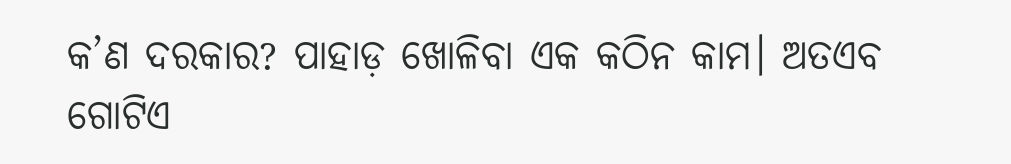କ’ଣ ଦରକାର? ପାହାଡ଼ ଖୋଳିବା ଏକ କଠିନ କାମ। ଅତଏବ ଗୋଟିଏ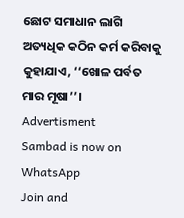ଛୋଟ ସମାଧାନ ଲାଗି ଅତ୍ୟଧିକ କଠିନ କର୍ମ କରିବାକୁ କୁହାଯାଏ, ‘‘ଖୋଳ ପର୍ବତ ମାର ମୂଷା’’।
Advertisment
Sambad is now on WhatsApp
Join and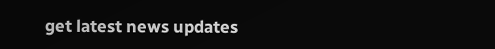get latest news updates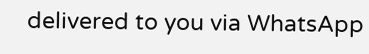delivered to you via WhatsApp